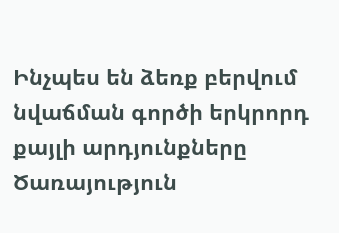Ինչպես են ձեռք բերվում նվաճման գործի երկրորդ քայլի արդյունքները
Ծառայություն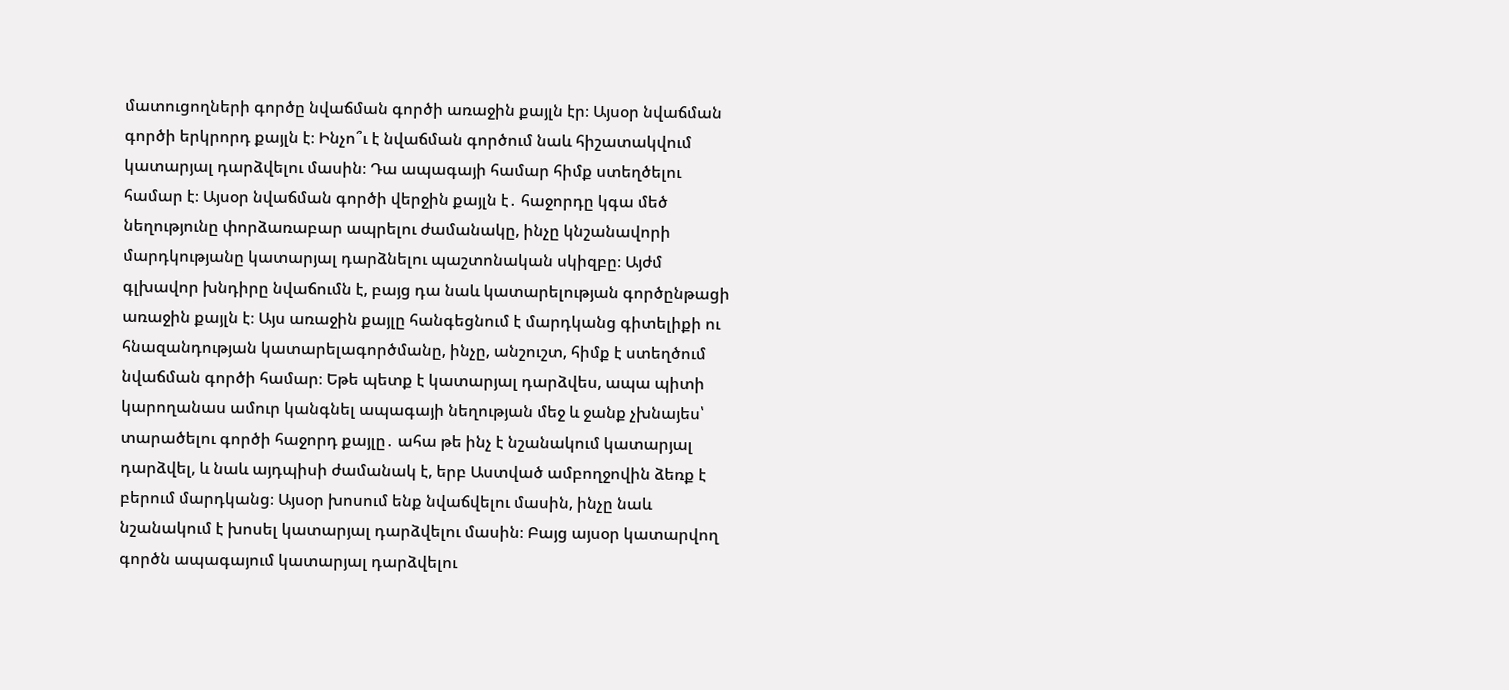մատուցողների գործը նվաճման գործի առաջին քայլն էր։ Այսօր նվաճման գործի երկրորդ քայլն է։ Ինչո՞ւ է նվաճման գործում նաև հիշատակվում կատարյալ դարձվելու մասին։ Դա ապագայի համար հիմք ստեղծելու համար է։ Այսօր նվաճման գործի վերջին քայլն է․ հաջորդը կգա մեծ նեղությունը փորձառաբար ապրելու ժամանակը, ինչը կնշանավորի մարդկությանը կատարյալ դարձնելու պաշտոնական սկիզբը։ Այժմ գլխավոր խնդիրը նվաճումն է, բայց դա նաև կատարելության գործընթացի առաջին քայլն է։ Այս առաջին քայլը հանգեցնում է մարդկանց գիտելիքի ու հնազանդության կատարելագործմանը, ինչը, անշուշտ, հիմք է ստեղծում նվաճման գործի համար։ Եթե պետք է կատարյալ դարձվես, ապա պիտի կարողանաս ամուր կանգնել ապագայի նեղության մեջ և ջանք չխնայես՝ տարածելու գործի հաջորդ քայլը․ ահա թե ինչ է նշանակում կատարյալ դարձվել, և նաև այդպիսի ժամանակ է, երբ Աստված ամբողջովին ձեռք է բերում մարդկանց։ Այսօր խոսում ենք նվաճվելու մասին, ինչը նաև նշանակում է խոսել կատարյալ դարձվելու մասին։ Բայց այսօր կատարվող գործն ապագայում կատարյալ դարձվելու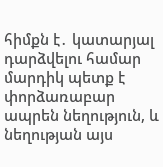հիմքն է․ կատարյալ դարձվելու համար մարդիկ պետք է փորձառաբար ապրեն նեղություն, և նեղության այս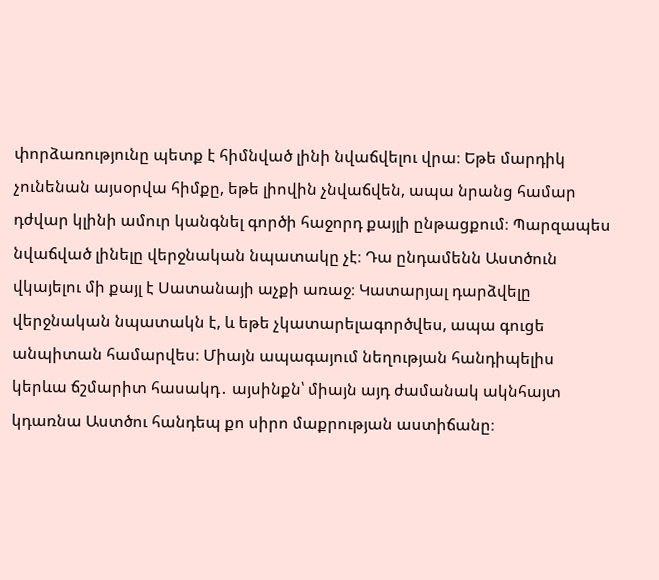փորձառությունը պետք է հիմնված լինի նվաճվելու վրա։ Եթե մարդիկ չունենան այսօրվա հիմքը, եթե լիովին չնվաճվեն, ապա նրանց համար դժվար կլինի ամուր կանգնել գործի հաջորդ քայլի ընթացքում։ Պարզապես նվաճված լինելը վերջնական նպատակը չէ։ Դա ընդամենն Աստծուն վկայելու մի քայլ է Սատանայի աչքի առաջ։ Կատարյալ դարձվելը վերջնական նպատակն է, և եթե չկատարելագործվես, ապա գուցե անպիտան համարվես։ Միայն ապագայում նեղության հանդիպելիս կերևա ճշմարիտ հասակդ․ այսինքն՝ միայն այդ ժամանակ ակնհայտ կդառնա Աստծու հանդեպ քո սիրո մաքրության աստիճանը։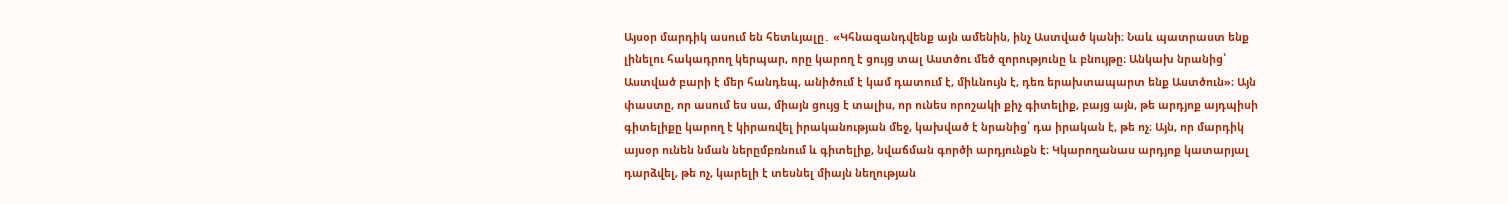Այսօր մարդիկ ասում են հետևյալը․ «Կհնազանդվենք այն ամենին, ինչ Աստված կանի։ Նաև պատրաստ ենք լինելու հակադրող կերպար, որը կարող է ցույց տալ Աստծու մեծ զորությունը և բնույթը։ Անկախ նրանից՝ Աստված բարի է մեր հանդեպ, անիծում է կամ դատում է, միևնույն է, դեռ երախտապարտ ենք Աստծուն»։ Այն փաստը, որ ասում ես սա, միայն ցույց է տալիս, որ ունես որոշակի քիչ գիտելիք, բայց այն, թե արդյոք այդպիսի գիտելիքը կարող է կիրառվել իրականության մեջ, կախված է նրանից՝ դա իրական է, թե ոչ։ Այն, որ մարդիկ այսօր ունեն նման ներըմբռնում և գիտելիք, նվաճման գործի արդյունքն է։ Կկարողանաս արդյոք կատարյալ դարձվել, թե ոչ, կարելի է տեսնել միայն նեղության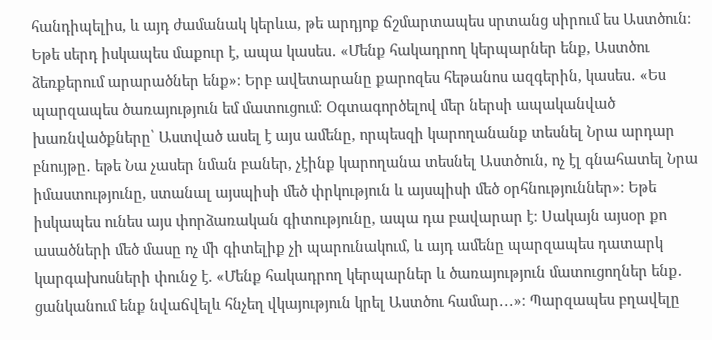հանդիպելիս, և այդ ժամանակ կերևա, թե արդյոք ճշմարտապես սրտանց սիրում ես Աստծուն։ Եթե սերդ իսկապես մաքուր է, ապա կասես․ «Մենք հակադրող կերպարներ ենք, Աստծու ձեռքերում արարածներ ենք»։ Երբ ավետարանը քարոզես հեթանոս ազգերին, կասես․ «Ես պարզապես ծառայություն եմ մատուցում։ Օգտագործելով մեր ներսի ապականված խառնվածքները՝ Աստված ասել է այս ամենը, որպեսզի կարողանանք տեսնել Նրա արդար բնույթը․ եթե Նա չասեր նման բաներ, չէինք կարողանա տեսնել Աստծուն, ոչ էլ գնահատել Նրա իմաստությունը, ստանալ այսպիսի մեծ փրկություն և այսպիսի մեծ օրհնություններ»։ Եթե իսկապես ունես այս փորձառական գիտությունը, ապա դա բավարար է։ Սակայն այսօր քո ասածների մեծ մասը ոչ մի գիտելիք չի պարունակում, և այդ ամենը պարզապես դատարկ կարգախոսների փունջ է. «Մենք հակադրող կերպարներ և ծառայություն մատուցողներ ենք․ ցանկանում ենք նվաճվելև հնչեղ վկայություն կրել Աստծու համար․․․»։ Պարզապես բղավելը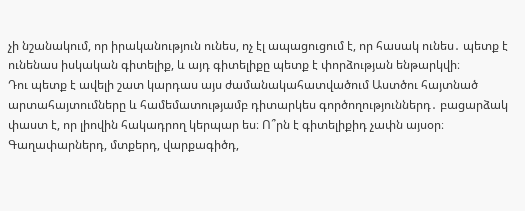չի նշանակում, որ իրականություն ունես, ոչ էլ ապացուցում է, որ հասակ ունես․ պետք է ունենաս իսկական գիտելիք, և այդ գիտելիքը պետք է փորձության ենթարկվի։
Դու պետք է ավելի շատ կարդաս այս ժամանակահատվածում Աստծու հայտնած արտահայտումները և համեմատությամբ դիտարկես գործողություններդ․ բացարձակ փաստ է, որ լիովին հակադրող կերպար ես։ Ո՞րն է գիտելիքիդ չափն այսօր։ Գաղափարներդ, մտքերդ, վարքագիծդ,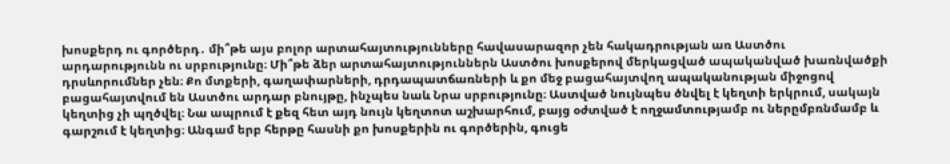խոսքերդ ու գործերդ․ մի՞թե այս բոլոր արտահայտությունները հավասարազոր չեն հակադրության առ Աստծու արդարությունն ու սրբությունը։ Մի՞թե ձեր արտահայտություններն Աստծու խոսքերով մերկացված ապականված խառնվածքի դրսևորումներ չեն։ Քո մտքերի, գաղափարների, դրդապատճառների և քո մեջ բացահայտվող ապականության միջոցով բացահայտվում են Աստծու արդար բնույթը, ինչպես նաև Նրա սրբությունը։ Աստված նույնպես ծնվել է կեղտի երկրում, սակայն կեղտից չի պղծվել։ Նա ապրում է քեզ հետ այդ նույն կեղտոտ աշխարհում, բայց օժտված է ողջամտությամբ ու ներըմբռնմամբ և գարշում է կեղտից։ Անգամ երբ հերթը հասնի քո խոսքերին ու գործերին, գուցե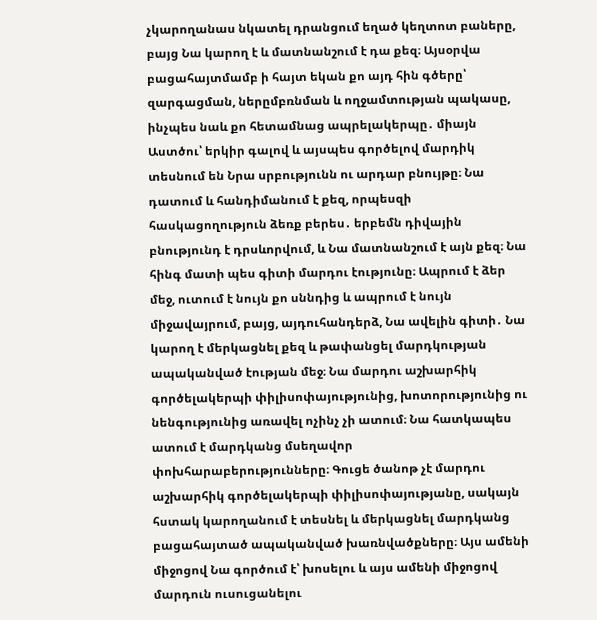չկարողանաս նկատել դրանցում եղած կեղտոտ բաները, բայց Նա կարող է և մատնանշում է դա քեզ։ Այսօրվա բացահայտմամբ ի հայտ եկան քո այդ հին գծերը՝ զարգացման, ներըմբռնման և ողջամտության պակասը, ինչպես նաև քո հետամնաց ապրելակերպը․ միայն Աստծու՝ երկիր գալով և այսպես գործելով մարդիկ տեսնում են Նրա սրբությունն ու արդար բնույթը։ Նա դատում և հանդիմանում է քեզ, որպեսզի հասկացողություն ձեռք բերես․ երբեմն դիվային բնությունդ է դրսևորվում, և Նա մատնանշում է այն քեզ։ Նա հինգ մատի պես գիտի մարդու էությունը։ Ապրում է ձեր մեջ, ուտում է նույն քո սննդից և ապրում է նույն միջավայրում, բայց, այդուհանդերձ, Նա ավելին գիտի․ Նա կարող է մերկացնել քեզ և թափանցել մարդկության ապականված էության մեջ։ Նա մարդու աշխարհիկ գործելակերպի փիլիսոփայությունից, խոտորությունից ու նենգությունից առավել ոչինչ չի ատում։ Նա հատկապես ատում է մարդկանց մսեղավոր փոխհարաբերությունները։ Գուցե ծանոթ չէ մարդու աշխարհիկ գործելակերպի փիլիսոփայությանը, սակայն հստակ կարողանում է տեսնել և մերկացնել մարդկանց բացահայտած ապականված խառնվածքները։ Այս ամենի միջոցով Նա գործում է՝ խոսելու և այս ամենի միջոցով մարդուն ուսուցանելու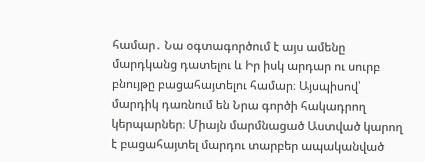համար․ Նա օգտագործում է այս ամենը մարդկանց դատելու և Իր իսկ արդար ու սուրբ բնույթը բացահայտելու համար։ Այսպիսով՝ մարդիկ դառնում են Նրա գործի հակադրող կերպարներ։ Միայն մարմնացած Աստված կարող է բացահայտել մարդու տարբեր ապականված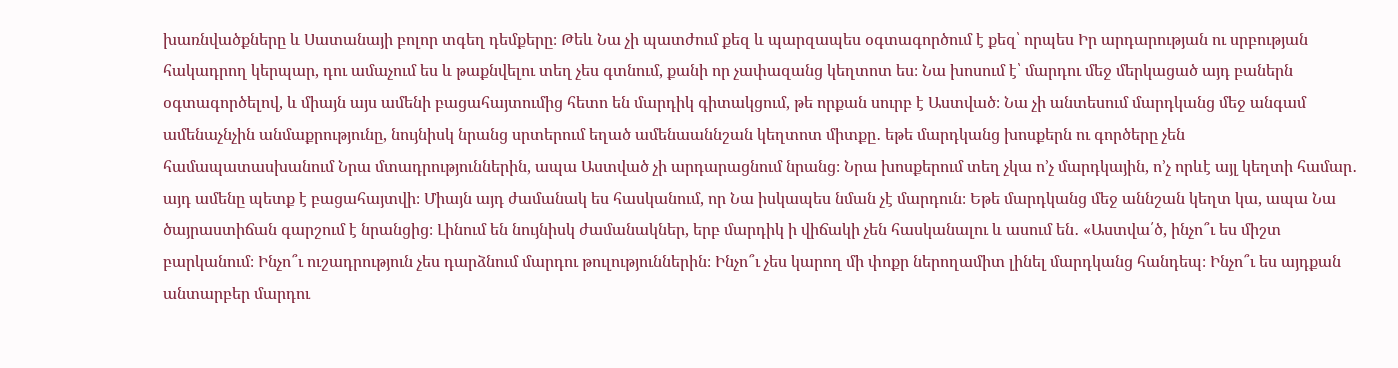խառնվածքները և Սատանայի բոլոր տգեղ դեմքերը։ Թեև Նա չի պատժում քեզ և պարզապես օգտագործում է քեզ՝ որպես Իր արդարության ու սրբության հակադրող կերպար, դու ամաչում ես և թաքնվելու տեղ չես գտնում, քանի որ չափազանց կեղտոտ ես։ Նա խոսում է՝ մարդու մեջ մերկացած այդ բաներն օգտագործելով, և միայն այս ամենի բացահայտումից հետո են մարդիկ գիտակցում, թե որքան սուրբ է Աստված։ Նա չի անտեսում մարդկանց մեջ անգամ ամենաչնչին անմաքրությունը, նույնիսկ նրանց սրտերում եղած ամենաաննշան կեղտոտ միտքը․ եթե մարդկանց խոսքերն ու գործերը չեն համապատասխանում Նրա մտադրություններին, ապա Աստված չի արդարացնում նրանց։ Նրա խոսքերում տեղ չկա ո’չ մարդկային, ո’չ որևէ այլ կեղտի համար․ այդ ամենը պետք է բացահայտվի։ Միայն այդ ժամանակ ես հասկանում, որ Նա իսկապես նման չէ մարդուն։ Եթե մարդկանց մեջ աննշան կեղտ կա, ապա Նա ծայրաստիճան գարշում է նրանցից։ Լինում են նույնիսկ ժամանակներ, երբ մարդիկ ի վիճակի չեն հասկանալու և ասում են․ «Աստվա՛ծ, ինչո՞ւ ես միշտ բարկանում։ Ինչո՞ւ ուշադրություն չես դարձնում մարդու թուլություններին։ Ինչո՞ւ չես կարող մի փոքր ներողամիտ լինել մարդկանց հանդեպ։ Ինչո՞ւ ես այդքան անտարբեր մարդու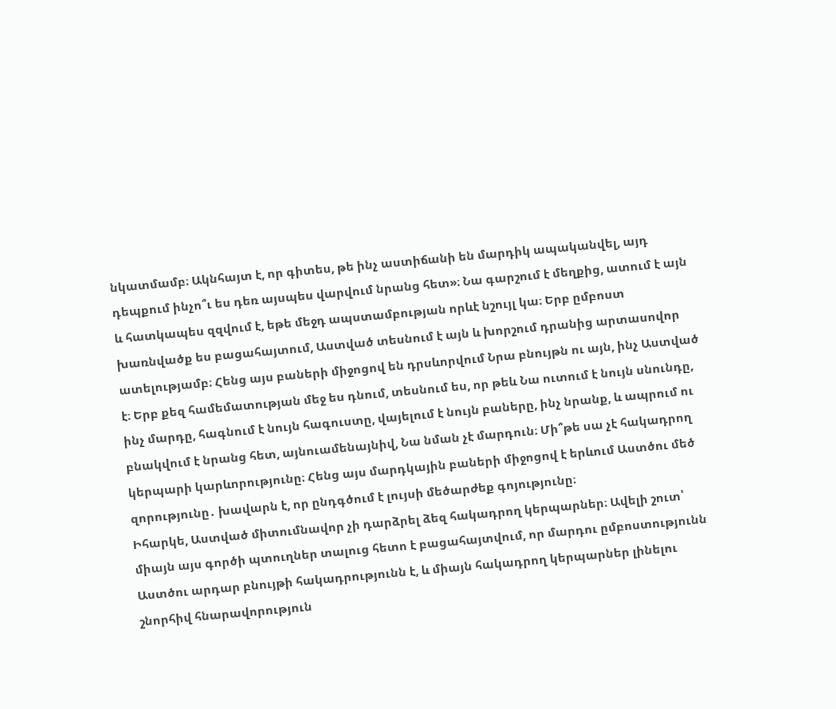նկատմամբ։ Ակնհայտ է, որ գիտես, թե ինչ աստիճանի են մարդիկ ապականվել, այդ դեպքում ինչո՞ւ ես դեռ այսպես վարվում նրանց հետ»։ Նա գարշում է մեղքից, ատում է այն և հատկապես զզվում է, եթե մեջդ ապստամբության որևէ նշույլ կա։ Երբ ըմբոստ խառնվածք ես բացահայտում, Աստված տեսնում է այն և խորշում դրանից արտասովոր ատելությամբ։ Հենց այս բաների միջոցով են դրսևորվում Նրա բնույթն ու այն, ինչ Աստված է։ Երբ քեզ համեմատության մեջ ես դնում, տեսնում ես, որ թեև Նա ուտում է նույն սնունդը, ինչ մարդը, հագնում է նույն հագուստը, վայելում է նույն բաները, ինչ նրանք, և ապրում ու բնակվում է նրանց հետ, այնուամենայնիվ, Նա նման չէ մարդուն։ Մի՞թե սա չէ հակադրող կերպարի կարևորությունը։ Հենց այս մարդկային բաների միջոցով է երևում Աստծու մեծ զորությունը․ խավարն է, որ ընդգծում է լույսի մեծարժեք գոյությունը։
Իհարկե, Աստված միտումնավոր չի դարձրել ձեզ հակադրող կերպարներ։ Ավելի շուտ՝ միայն այս գործի պտուղներ տալուց հետո է բացահայտվում, որ մարդու ըմբոստությունն Աստծու արդար բնույթի հակադրությունն է, և միայն հակադրող կերպարներ լինելու շնորհիվ հնարավորություն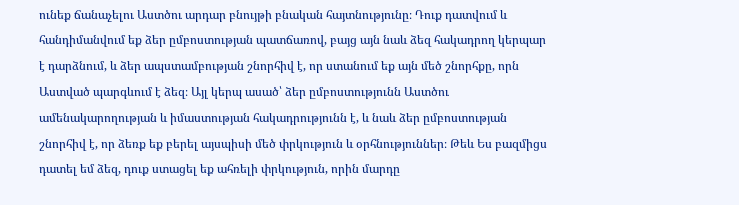ունեք ճանաչելու Աստծու արդար բնույթի բնական հայտնությունը։ Դուք դատվում և հանդիմանվում եք ձեր ըմբոստության պատճառով, բայց այն նաև ձեզ հակադրող կերպար է դարձնում, և ձեր ապստամբության շնորհիվ է, որ ստանում եք այն մեծ շնորհքը, որն Աստված պարգևում է ձեզ։ Այլ կերպ ասած՝ ձեր ըմբոստությունն Աստծու ամենակարողության և իմաստության հակադրությունն է, և նաև ձեր ըմբոստության շնորհիվ է, որ ձեռք եք բերել այսպիսի մեծ փրկություն և օրհնություններ։ Թեև Ես բազմիցս դատել եմ ձեզ, դուք ստացել եք ահռելի փրկություն, որին մարդը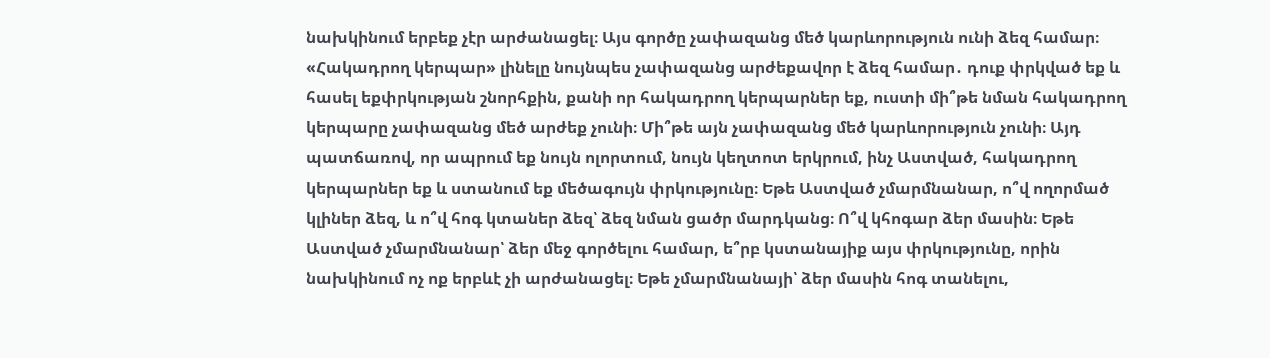նախկինում երբեք չէր արժանացել։ Այս գործը չափազանց մեծ կարևորություն ունի ձեզ համար։ «Հակադրող կերպար» լինելը նույնպես չափազանց արժեքավոր է ձեզ համար․ դուք փրկված եք և հասել եքփրկության շնորհքին, քանի որ հակադրող կերպարներ եք, ուստի մի՞թե նման հակադրող կերպարը չափազանց մեծ արժեք չունի։ Մի՞թե այն չափազանց մեծ կարևորություն չունի։ Այդ պատճառով, որ ապրում եք նույն ոլորտում, նույն կեղտոտ երկրում, ինչ Աստված, հակադրող կերպարներ եք և ստանում եք մեծագույն փրկությունը։ Եթե Աստված չմարմնանար, ո՞վ ողորմած կլիներ ձեզ, և ո՞վ հոգ կտաներ ձեզ՝ ձեզ նման ցածր մարդկանց։ Ո՞վ կհոգար ձեր մասին։ Եթե Աստված չմարմնանար՝ ձեր մեջ գործելու համար, ե՞րբ կստանայիք այս փրկությունը, որին նախկինում ոչ ոք երբևէ չի արժանացել։ Եթե չմարմնանայի՝ ձեր մասին հոգ տանելու,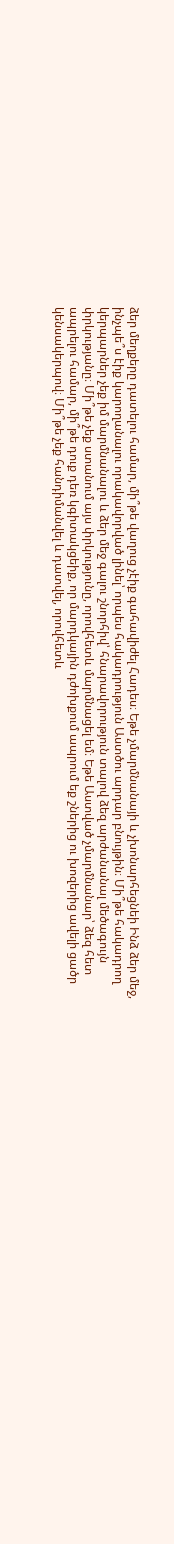ձեր մեղքերը դատելու համար, մի՞թե վաղուց չէիք գահավիժել Հադես։ Եթե չմարմնանայի և չխոնարհեցնեի Ինձ ձեր մեջ, ինչպե՞ս էիք կարողանալու որակավորված լինել՝ որպես հակադրություն Աստծու արդար բնույթին։ Մի՞թե հակադրող կերպարներ չեք իմ մարմնանալու և ձեր մեջ գալու շնորհիվ՝ հնարավորություն տալով ձեզ արժանանալ մեծագույն փրկությանը։ Մի՞թե չեք ստանում այս փրկությունը, որովհետև մարմնացել եմ։ Եթե Աստված չմարմնանար՝ ձեզ հետ ապրելու համար, մի՞թե դուք դեռ կգիտակցեիք, որ մարդկային դժոխքում ապրում եք շներից ու խոզերից ավելի ցածր կենսակերպով։ Մի՞թե չեք հանդիմանվել և դատվել, որովհետև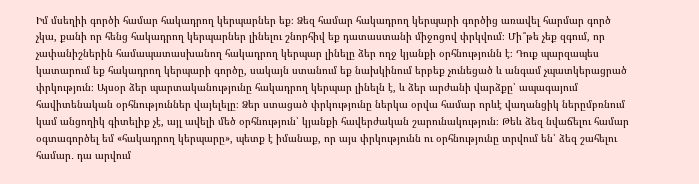Իմ մսեղիի գործի համար հակադրող կերպարներ եք։ Ձեզ համար հակադրող կերպարի գործից առավել հարմար գործ չկա, քանի որ հենց հակադրող կերպարներ լինելու շնորհիվ եք դատաստանի միջոցով փրկվում։ Մի՞թե չեք զգում, որ չափանիշներին համապատասխանող հակադրող կերպար լինելը ձեր ողջ կյանքի օրհնությունն է։ Դուք պարզապես կատարում եք հակադրող կերպարի գործը, սակայն ստանում եք նախկինում երբեք չունեցած և անգամ չպատկերացրած փրկություն։ Այսօր ձեր պարտականությունը հակադրող կերպար լինելն է, և ձեր արժանի վարձքը՝ ապագայում հավիտենական օրհնություններ վայելելը։ Ձեր ստացած փրկությունը ներկա օրվա համար որևէ վաղանցիկ ներըմբռնում կամ անցողիկ գիտելիք չէ, այլ ավելի մեծ օրհնություն՝ կյանքի հավերժական շարունակություն։ Թեև ձեզ նվաճելու համար օգտագործել եմ «հակադրող կերպարը», պետք է իմանաք, որ այս փրկությունն ու օրհնությունը տրվում են՝ ձեզ շահելու համար․ դա արվում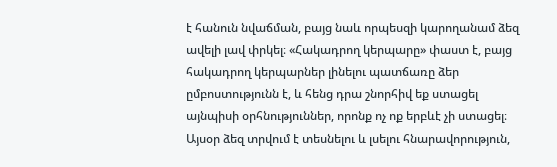է հանուն նվաճման, բայց նաև որպեսզի կարողանամ ձեզ ավելի լավ փրկել։ «Հակադրող կերպարը» փաստ է, բայց հակադրող կերպարներ լինելու պատճառը ձեր ըմբոստությունն է, և հենց դրա շնորհիվ եք ստացել այնպիսի օրհնություններ, որոնք ոչ ոք երբևէ չի ստացել։ Այսօր ձեզ տրվում է տեսնելու և լսելու հնարավորություն,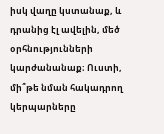իսկ վաղը կստանաք, և դրանից էլ ավելին, մեծ օրհնությունների կարժանանաք։ Ուստի, մի՞թե նման հակադրող կերպարները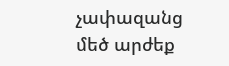չափազանց մեծ արժեք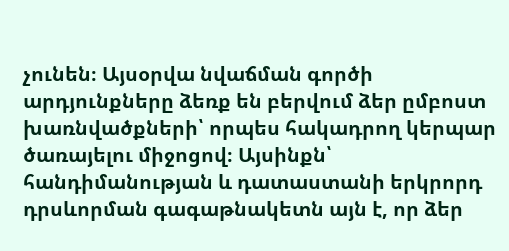չունեն։ Այսօրվա նվաճման գործի արդյունքները ձեռք են բերվում ձեր ըմբոստ խառնվածքների՝ որպես հակադրող կերպար ծառայելու միջոցով։ Այսինքն՝ հանդիմանության և դատաստանի երկրորդ դրսևորման գագաթնակետն այն է, որ ձեր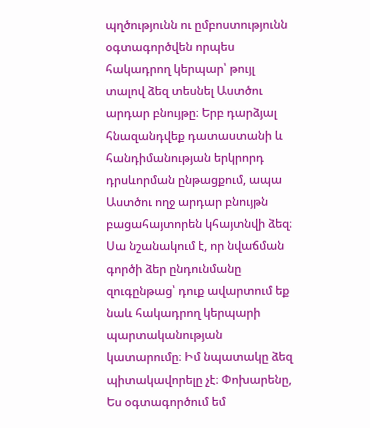պղծությունն ու ըմբոստությունն օգտագործվեն որպես հակադրող կերպար՝ թույլ տալով ձեզ տեսնել Աստծու արդար բնույթը։ Երբ դարձյալ հնազանդվեք դատաստանի և հանդիմանության երկրորդ դրսևորման ընթացքում, ապա Աստծու ողջ արդար բնույթն բացահայտորեն կհայտնվի ձեզ։ Սա նշանակում է, որ նվաճման գործի ձեր ընդունմանը զուգընթաց՝ դուք ավարտում եք նաև հակադրող կերպարի պարտականության կատարումը։ Իմ նպատակը ձեզ պիտակավորելը չէ։ Փոխարենը, Ես օգտագործում եմ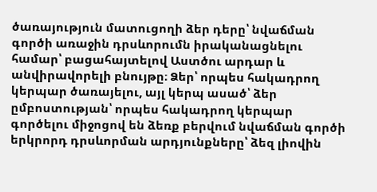ծառայություն մատուցողի ձեր դերը՝ նվաճման գործի առաջին դրսևորումն իրականացնելու համար՝ բացահայտելով Աստծու արդար և անվիրավորելի բնույթը։ Ձեր՝ որպես հակադրող կերպար ծառայելու, այլ կերպ ասած՝ ձեր ըմբոստության՝ որպես հակադրող կերպար գործելու միջոցով են ձեռք բերվում նվաճման գործի երկրորդ դրսևորման արդյունքները՝ ձեզ լիովին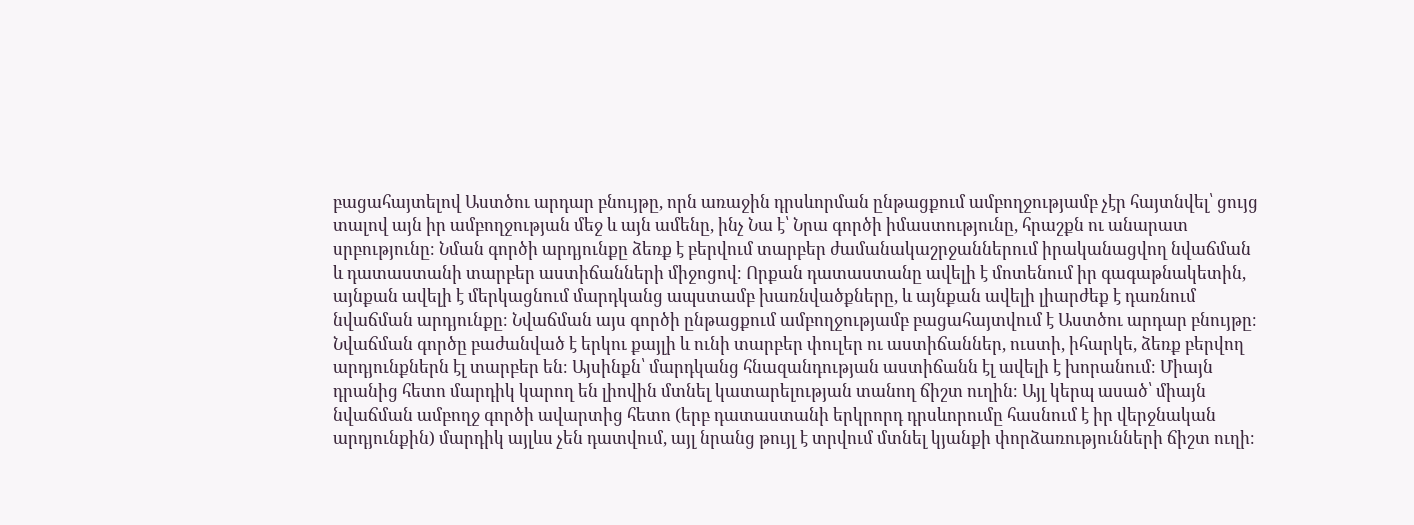բացահայտելով Աստծու արդար բնույթը, որն առաջին դրսևորման ընթացքում ամբողջությամբ չէր հայտնվել՝ ցույց տալով այն իր ամբողջության մեջ և այն ամենը, ինչ Նա է՝ Նրա գործի իմաստությունը, հրաշքն ու անարատ սրբությունը։ Նման գործի արդյունքը ձեռք է բերվում տարբեր ժամանակաշրջաններում իրականացվող նվաճման և դատաստանի տարբեր աստիճանների միջոցով։ Որքան դատաստանը ավելի է մոտենում իր գագաթնակետին, այնքան ավելի է մերկացնում մարդկանց ապստամբ խառնվածքները, և այնքան ավելի լիարժեք է դառնում նվաճման արդյունքը։ Նվաճման այս գործի ընթացքում ամբողջությամբ բացահայտվում է Աստծու արդար բնույթը։ Նվաճման գործը բաժանված է երկու քայլի և ունի տարբեր փուլեր ու աստիճաններ, ուստի, իհարկե, ձեռք բերվող արդյունքներն էլ տարբեր են։ Այսինքն՝ մարդկանց հնազանդության աստիճանն էլ ավելի է խորանում։ Միայն դրանից հետո մարդիկ կարող են լիովին մտնել կատարելության տանող ճիշտ ուղին։ Այլ կերպ ասած՝ միայն նվաճման ամբողջ գործի ավարտից հետո (երբ դատաստանի երկրորդ դրսևորումը հասնում է իր վերջնական արդյունքին) մարդիկ այլևս չեն դատվում, այլ նրանց թույլ է տրվում մտնել կյանքի փորձառությունների ճիշտ ուղի։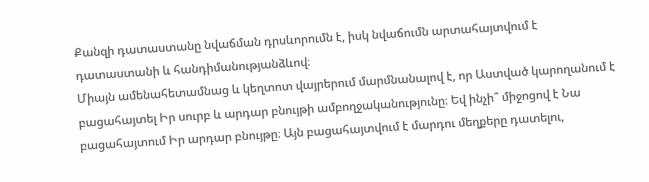Քանզի դատաստանը նվաճման դրսևորումն է, իսկ նվաճումն արտահայտվում է դատաստանի և հանդիմանությանձևով։
Միայն ամենահետամնաց և կեղտոտ վայրերում մարմնանալով է, որ Աստված կարողանում է բացահայտել Իր սուրբ և արդար բնույթի ամբողջականությունը։ Եվ ինչի՞ միջոցով է Նա բացահայտում Իր արդար բնույթը։ Այն բացահայտվում է մարդու մեղքերը դատելու,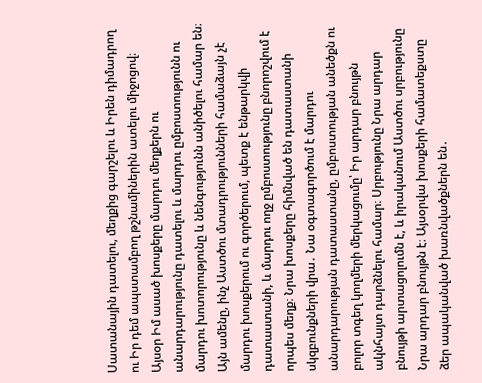Սատանային դատելու, մեղքից գարշելու և Իրեն դիմադրող ու Իր դեմ ապստամբող թշնամիներին ատելու միջոցով։ Այսօր Իմ ասած խոսքերը մարդու մեղքերն ու անարդարությունը դատելու և մարդու ըմբոստությունն ու մարդու խոտորությունը և նենգությունն անիծելու համար են։ Այն ամենը, ինչ Աստծու մտադրությունների համաձայն չէ մարդու խոսքերում ու գործերում, պետք է ենթարկվի դատաստանի, և մարդու ողջ ըմբոստությունը բնորոշվում է որպես մեղք։ Նրա խոսքերը հիմնված են դատաստանի սկզբունքների վրա․ Նա օգտագործում է մարդու անարդարության դատաստանը, ըմբոստության անեծքն ու բոլոր տգեղ կողմերի մերկացումը՝ Իր արդար բնույթն ակնհայտ դարձնելու համար։ Սրբությունը Նրա արդար բնույթի արտացոլումն է, և իրականում Աստծու սրբությունը Նրա արդար բնույթն է։ Այսօրվա խոսքերի համատեքստը ձեր ապականված խառնվածքներն են․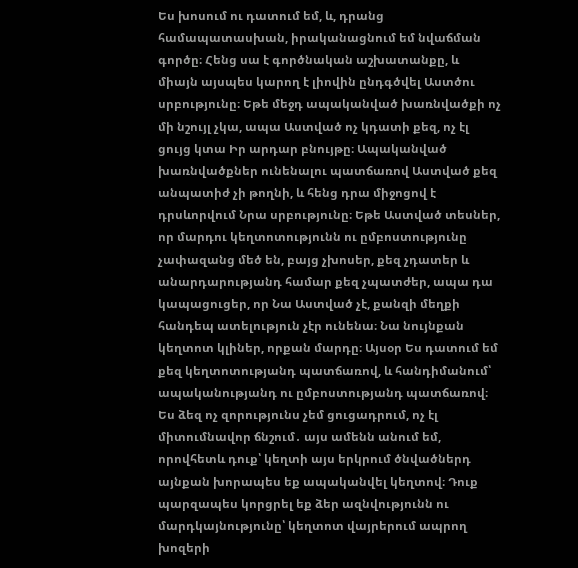Ես խոսում ու դատում եմ, և, դրանց համապատասխան, իրականացնում եմ նվաճման գործը։ Հենց սա է գործնական աշխատանքը, և միայն այսպես կարող է լիովին ընդգծվել Աստծու սրբությունը։ Եթե մեջդ ապականված խառնվածքի ոչ մի նշույլ չկա, ապա Աստված ոչ կդատի քեզ, ոչ էլ ցույց կտա Իր արդար բնույթը։ Ապականված խառնվածքներ ունենալու պատճառով Աստված քեզ անպատիժ չի թողնի, և հենց դրա միջոցով է դրսևորվում Նրա սրբությունը։ Եթե Աստված տեսներ, որ մարդու կեղտոտությունն ու ըմբոստությունը չափազանց մեծ են, բայց չխոսեր, քեզ չդատեր և անարդարությանդ համար քեզ չպատժեր, ապա դա կապացուցեր, որ Նա Աստված չէ, քանզի մեղքի հանդեպ ատելություն չէր ունենա։ Նա նույնքան կեղտոտ կլիներ, որքան մարդը։ Այսօր Ես դատում եմ քեզ կեղտոտությանդ պատճառով, և հանդիմանում՝ ապականությանդ ու ըմբոստությանդ պատճառով։ Ես ձեզ ոչ զորությունս չեմ ցուցադրում, ոչ էլ միտումնավոր ճնշում․ այս ամենն անում եմ, որովհետև դուք՝ կեղտի այս երկրում ծնվածներդ այնքան խորապես եք ապականվել կեղտով։ Դուք պարզապես կորցրել եք ձեր ազնվությունն ու մարդկայնությունը՝ կեղտոտ վայրերում ապրող խոզերի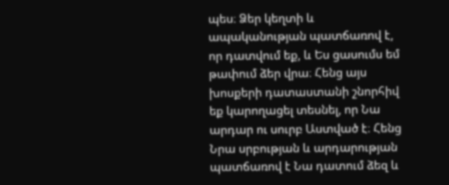պես։ Ձեր կեղտի և ապականության պատճառով է, որ դատվում եք, և Ես ցասումս եմ թափում ձեր վրա։ Հենց այս խոսքերի դատաստանի շնորհիվ եք կարողացել տեսնել, որ Նա արդար ու սուրբ Աստված է։ Հենց Նրա սրբության և արդարության պատճառով է Նա դատում ձեզ և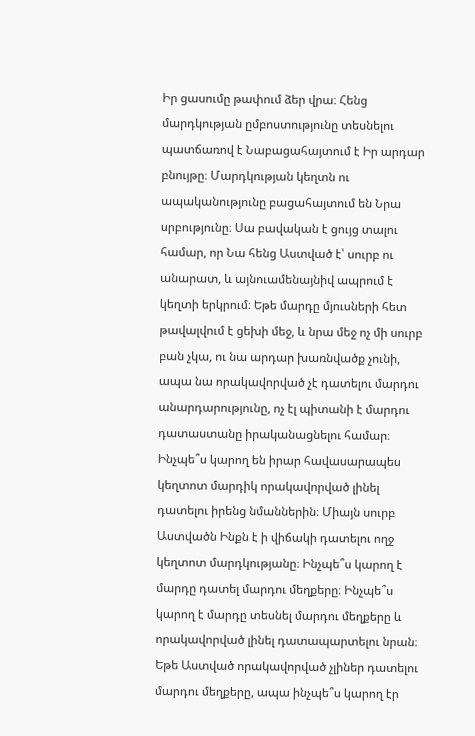Իր ցասումը թափում ձեր վրա։ Հենց մարդկության ըմբոստությունը տեսնելու պատճառով է Նաբացահայտում է Իր արդար բնույթը։ Մարդկության կեղտն ու ապականությունը բացահայտում են Նրա սրբությունը։ Սա բավական է ցույց տալու համար, որ Նա հենց Աստված է՝ սուրբ ու անարատ, և այնուամենայնիվ ապրում է կեղտի երկրում։ Եթե մարդը մյուսների հետ թավալվում է ցեխի մեջ, և նրա մեջ ոչ մի սուրբ բան չկա, ու նա արդար խառնվածք չունի, ապա նա որակավորված չէ դատելու մարդու անարդարությունը, ոչ էլ պիտանի է մարդու դատաստանը իրականացնելու համար։ Ինչպե՞ս կարող են իրար հավասարապես կեղտոտ մարդիկ որակավորված լինել դատելու իրենց նմաններին։ Միայն սուրբ Աստվածն Ինքն է ի վիճակի դատելու ողջ կեղտոտ մարդկությանը։ Ինչպե՞ս կարող է մարդը դատել մարդու մեղքերը։ Ինչպե՞ս կարող է մարդը տեսնել մարդու մեղքերը և որակավորված լինել դատապարտելու նրան։ Եթե Աստված որակավորված չլիներ դատելու մարդու մեղքերը, ապա ինչպե՞ս կարող էր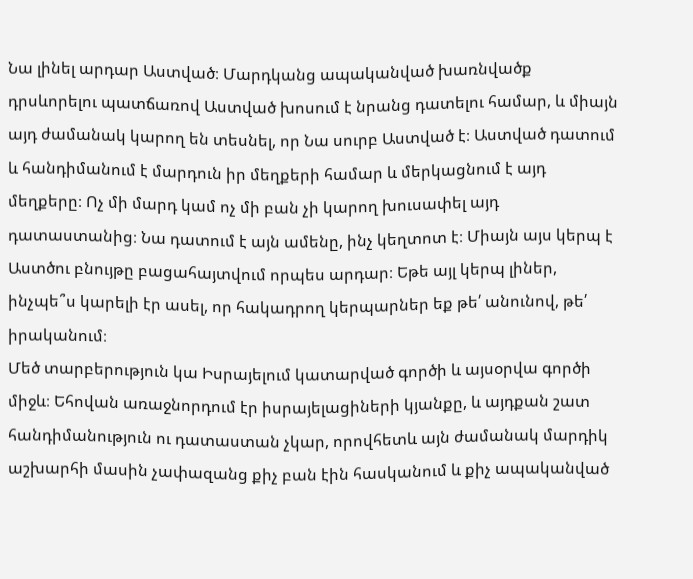Նա լինել արդար Աստված։ Մարդկանց ապականված խառնվածք դրսևորելու պատճառով Աստված խոսում է նրանց դատելու համար, և միայն այդ ժամանակ կարող են տեսնել, որ Նա սուրբ Աստված է։ Աստված դատում և հանդիմանում է մարդուն իր մեղքերի համար և մերկացնում է այդ մեղքերը։ Ոչ մի մարդ կամ ոչ մի բան չի կարող խուսափել այդ դատաստանից։ Նա դատում է այն ամենը, ինչ կեղտոտ է։ Միայն այս կերպ է Աստծու բնույթը բացահայտվում որպես արդար։ Եթե այլ կերպ լիներ, ինչպե՞ս կարելի էր ասել, որ հակադրող կերպարներ եք թե՛ անունով, թե՛ իրականում։
Մեծ տարբերություն կա Իսրայելում կատարված գործի և այսօրվա գործի միջև։ Եհովան առաջնորդում էր իսրայելացիների կյանքը, և այդքան շատ հանդիմանություն ու դատաստան չկար, որովհետև այն ժամանակ մարդիկ աշխարհի մասին չափազանց քիչ բան էին հասկանում և քիչ ապականված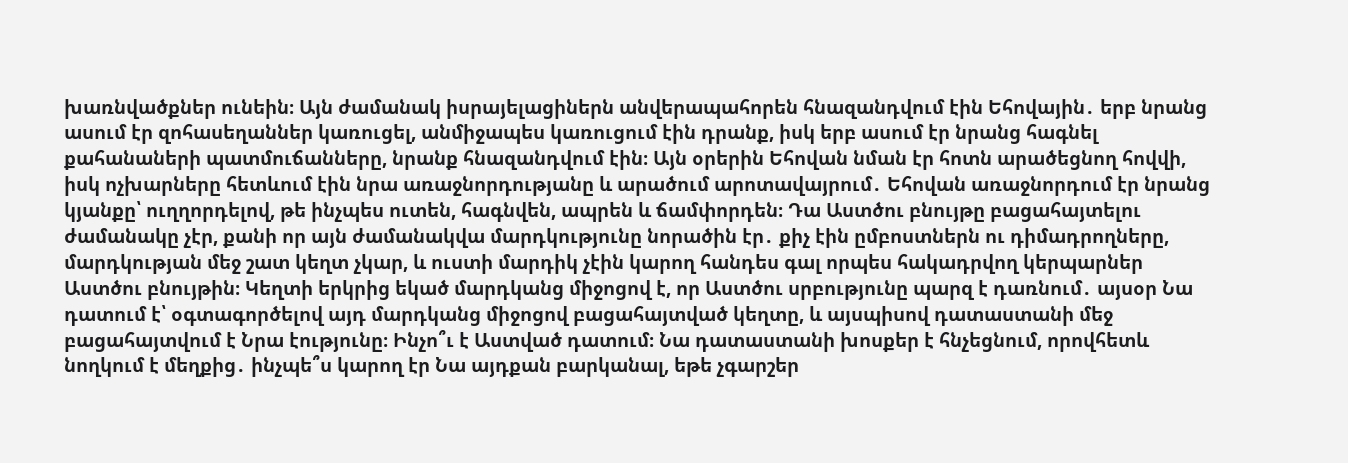խառնվածքներ ունեին։ Այն ժամանակ իսրայելացիներն անվերապահորեն հնազանդվում էին Եհովային․ երբ նրանց ասում էր զոհասեղաններ կառուցել, անմիջապես կառուցում էին դրանք, իսկ երբ ասում էր նրանց հագնել քահանաների պատմուճանները, նրանք հնազանդվում էին։ Այն օրերին Եհովան նման էր հոտն արածեցնող հովվի, իսկ ոչխարները հետևում էին նրա առաջնորդությանը և արածում արոտավայրում․ Եհովան առաջնորդում էր նրանց կյանքը՝ ուղղորդելով, թե ինչպես ուտեն, հագնվեն, ապրեն և ճամփորդեն։ Դա Աստծու բնույթը բացահայտելու ժամանակը չէր, քանի որ այն ժամանակվա մարդկությունը նորածին էր․ քիչ էին ըմբոստներն ու դիմադրողները, մարդկության մեջ շատ կեղտ չկար, և ուստի մարդիկ չէին կարող հանդես գալ որպես հակադրվող կերպարներ Աստծու բնույթին։ Կեղտի երկրից եկած մարդկանց միջոցով է, որ Աստծու սրբությունը պարզ է դառնում․ այսօր Նա դատում է՝ օգտագործելով այդ մարդկանց միջոցով բացահայտված կեղտը, և այսպիսով դատաստանի մեջ բացահայտվում է Նրա էությունը։ Ինչո՞ւ է Աստված դատում։ Նա դատաստանի խոսքեր է հնչեցնում, որովհետև նողկում է մեղքից․ ինչպե՞ս կարող էր Նա այդքան բարկանալ, եթե չգարշեր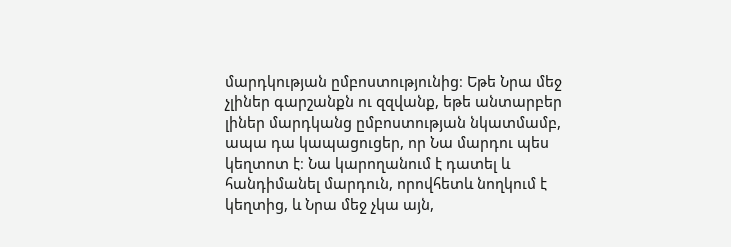մարդկության ըմբոստությունից։ Եթե Նրա մեջ չլիներ գարշանքն ու զզվանք, եթե անտարբեր լիներ մարդկանց ըմբոստության նկատմամբ, ապա դա կապացուցեր, որ Նա մարդու պես կեղտոտ է։ Նա կարողանում է դատել և հանդիմանել մարդուն, որովհետև նողկում է կեղտից, և Նրա մեջ չկա այն,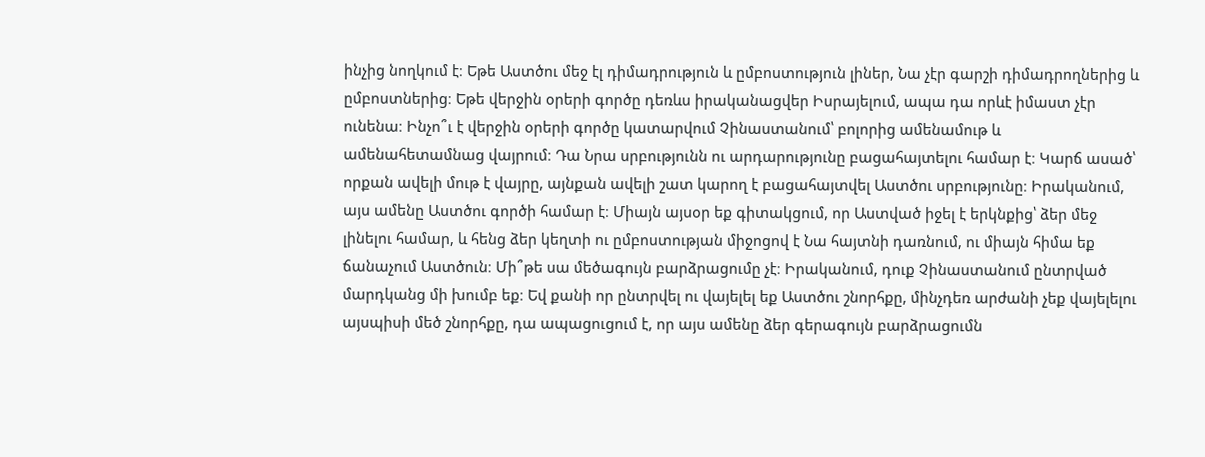ինչից նողկում է։ Եթե Աստծու մեջ էլ դիմադրություն և ըմբոստություն լիներ, Նա չէր գարշի դիմադրողներից և ըմբոստներից։ Եթե վերջին օրերի գործը դեռևս իրականացվեր Իսրայելում, ապա դա որևէ իմաստ չէր ունենա։ Ինչո՞ւ է վերջին օրերի գործը կատարվում Չինաստանում՝ բոլորից ամենամութ և ամենահետամնաց վայրում։ Դա Նրա սրբությունն ու արդարությունը բացահայտելու համար է։ Կարճ ասած՝ որքան ավելի մութ է վայրը, այնքան ավելի շատ կարող է բացահայտվել Աստծու սրբությունը։ Իրականում, այս ամենը Աստծու գործի համար է։ Միայն այսօր եք գիտակցում, որ Աստված իջել է երկնքից՝ ձեր մեջ լինելու համար, և հենց ձեր կեղտի ու ըմբոստության միջոցով է Նա հայտնի դառնում, ու միայն հիմա եք ճանաչում Աստծուն։ Մի՞թե սա մեծագույն բարձրացումը չէ։ Իրականում, դուք Չինաստանում ընտրված մարդկանց մի խումբ եք։ Եվ քանի որ ընտրվել ու վայելել եք Աստծու շնորհքը, մինչդեռ արժանի չեք վայելելու այսպիսի մեծ շնորհքը, դա ապացուցում է, որ այս ամենը ձեր գերագույն բարձրացումն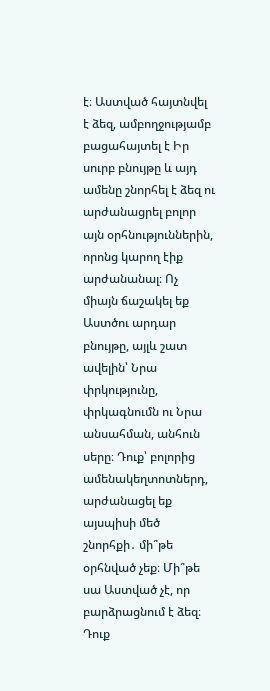է։ Աստված հայտնվել է ձեզ, ամբողջությամբ բացահայտել է Իր սուրբ բնույթը և այդ ամենը շնորհել է ձեզ ու արժանացրել բոլոր այն օրհնություններին, որոնց կարող էիք արժանանալ։ Ոչ միայն ճաշակել եք Աստծու արդար բնույթը, այլև շատ ավելին՝ Նրա փրկությունը, փրկագնումն ու Նրա անսահման, անհուն սերը։ Դուք՝ բոլորից ամենակեղտոտներդ, արժանացել եք այսպիսի մեծ շնորհքի․ մի՞թե օրհնված չեք։ Մի՞թե սա Աստված չէ, որ բարձրացնում է ձեզ։ Դուք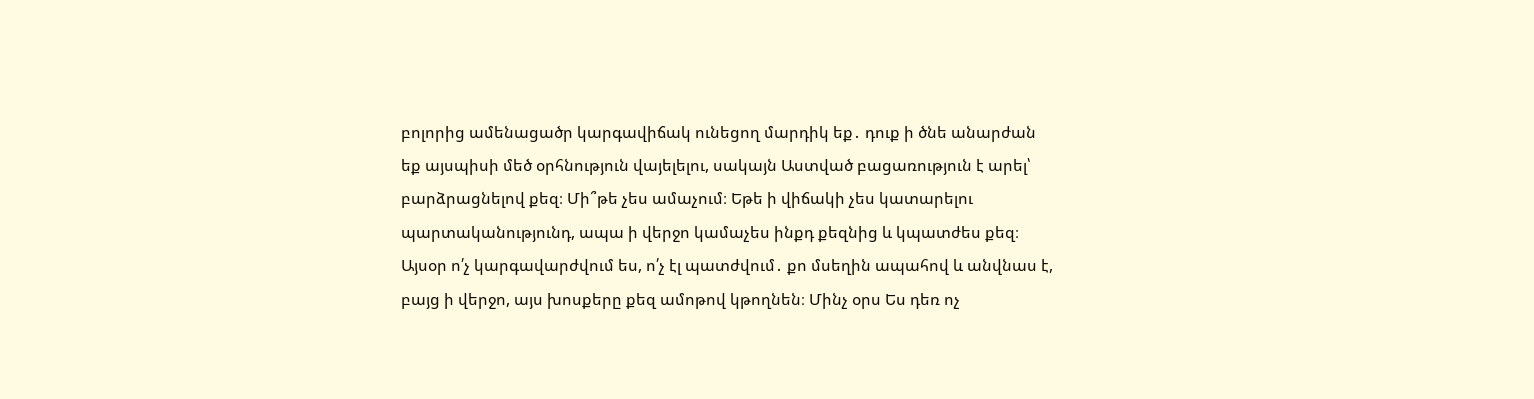բոլորից ամենացածր կարգավիճակ ունեցող մարդիկ եք․ դուք ի ծնե անարժան եք այսպիսի մեծ օրհնություն վայելելու, սակայն Աստված բացառություն է արել՝ բարձրացնելով քեզ։ Մի՞թե չես ամաչում։ Եթե ի վիճակի չես կատարելու պարտականությունդ, ապա ի վերջո կամաչես ինքդ քեզնից և կպատժես քեզ։ Այսօր ո՛չ կարգավարժվում ես, ո՛չ էլ պատժվում․ քո մսեղին ապահով և անվնաս է, բայց ի վերջո, այս խոսքերը քեզ ամոթով կթողնեն։ Մինչ օրս Ես դեռ ոչ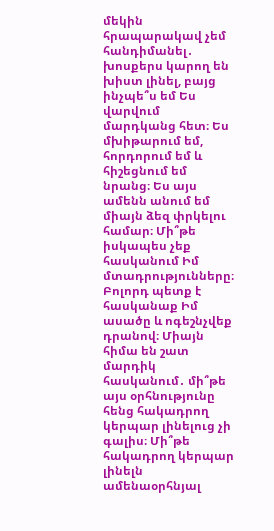մեկին հրապարակավ չեմ հանդիմանել․ խոսքերս կարող են խիստ լինել, բայց ինչպե՞ս եմ Ես վարվում մարդկանց հետ։ Ես մխիթարում եմ, հորդորում եմ և հիշեցնում եմ նրանց։ Ես այս ամենն անում եմ միայն ձեզ փրկելու համար։ Մի՞թե իսկապես չեք հասկանում Իմ մտադրությունները։ Բոլորդ պետք է հասկանաք Իմ ասածը և ոգեշնչվեք դրանով։ Միայն հիմա են շատ մարդիկ հասկանում․ մի՞թե այս օրհնությունը հենց հակադրող կերպար լինելուց չի գալիս։ Մի՞թե հակադրող կերպար լինելն ամենաօրհնյալ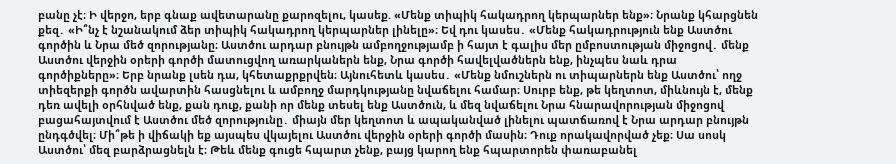բանը չէ։ Ի վերջո, երբ գնաք ավետարանը քարոզելու, կասեք. «Մենք տիպիկ հակադրող կերպարներ ենք»։ Նրանք կհարցնեն քեզ․ «Ի՞նչ է նշանակում ձեր տիպիկ հակադրող կերպարներ լինելը»։ Եվ դու կասես․ «Մենք հակադրություն ենք Աստծու գործին և Նրա մեծ զորությանը։ Աստծու արդար բնույթն ամբողջությամբ ի հայտ է գալիս մեր ըմբոստության միջոցով․ մենք Աստծու վերջին օրերի գործի մատուցվող առարկաներն ենք, Նրա գործի հավելվածներն ենք, ինչպես նաև դրա գործիքները»։ Երբ նրանք լսեն դա, կհետաքրքրվեն։ Այնուհետև կասես․ «Մենք նմուշներն ու տիպարներն ենք Աստծու՝ ողջ տիեզերքի գործն ավարտին հասցնելու և ամբողջ մարդկությանը նվաճելու համար։ Սուրբ ենք, թե կեղտոտ, միևնույն է, մենք դեռ ավելի օրհնված ենք, քան դուք, քանի որ մենք տեսել ենք Աստծուն, և մեզ նվաճելու Նրա հնարավորության միջոցով բացահայտվում է Աստծու մեծ զորությունը․ միայն մեր կեղտոտ և ապականված լինելու պատճառով է Նրա արդար բնույթն ընդգծվել։ Մի՞թե ի վիճակի եք այսպես վկայելու Աստծու վերջին օրերի գործի մասին։ Դուք որակավորված չեք։ Սա սոսկ Աստծու՝ մեզ բարձրացնելն է։ Թեև մենք գուցե հպարտ չենք, բայց կարող ենք հպարտորեն փառաբանել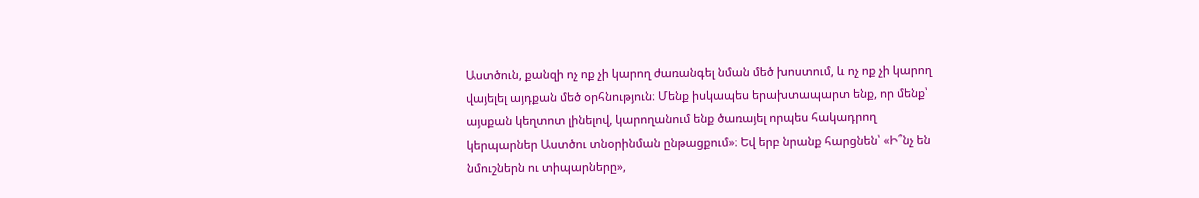Աստծուն, քանզի ոչ ոք չի կարող ժառանգել նման մեծ խոստում, և ոչ ոք չի կարող վայելել այդքան մեծ օրհնություն։ Մենք իսկապես երախտապարտ ենք, որ մենք՝ այսքան կեղտոտ լինելով, կարողանում ենք ծառայել որպես հակադրող կերպարներ Աստծու տնօրինման ընթացքում»։ Եվ երբ նրանք հարցնեն՝ «Ի՞նչ են նմուշներն ու տիպարները»,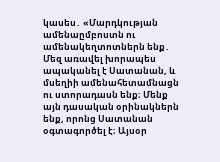կասես․ «Մարդկության ամենաըմբոստն ու ամենակեղտոտներն ենք․ Մեզ առավել խորապես ապականել է Սատանան, և մսեղիի ամենահետամնացն ու ստորադասն ենք։ Մենք այն դասական օրինակներն ենք, որոնց Սատանան օգտագործել է։ Այսօր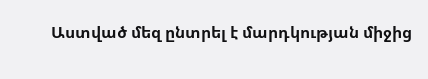Աստված մեզ ընտրել է մարդկության միջից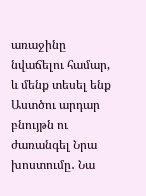առաջինը նվաճելու համար, և մենք տեսել ենք Աստծու արդար բնույթն ու ժառանգել Նրա խոստումը․ Նա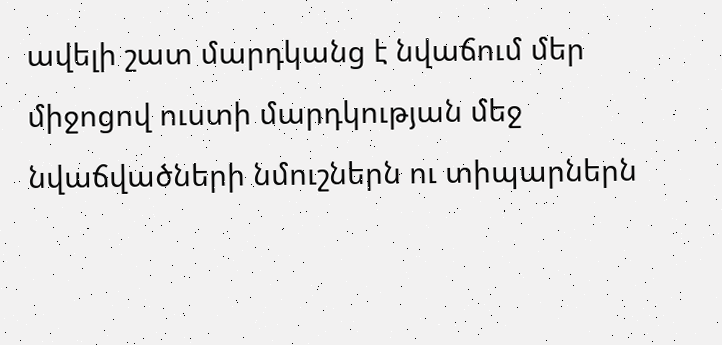ավելի շատ մարդկանց է նվաճում մեր միջոցով ուստի մարդկության մեջ նվաճվածների նմուշներն ու տիպարներն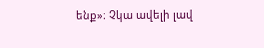ենք»։ Չկա ավելի լավ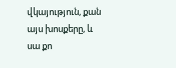վկայություն, քան այս խոսքերը, և սա քո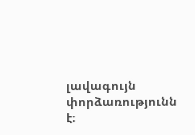լավագույն փորձառությունն է։